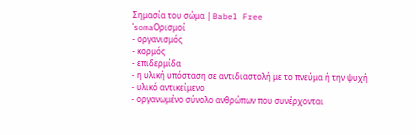Σημασία του σώμα | Babel Free
ˈsomaΟρισμοί
- οργανισμός
- κορμός
- επιδερμίδα
- η υλική υπόσταση σε αντιδιαστολή με το πνεύμα ή την ψυχή
- υλικό αντικείμενο
- οργανωμένο σύνολο ανθρώπων που συνέρχονται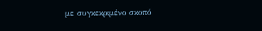με συγκεκριμένο σκοπό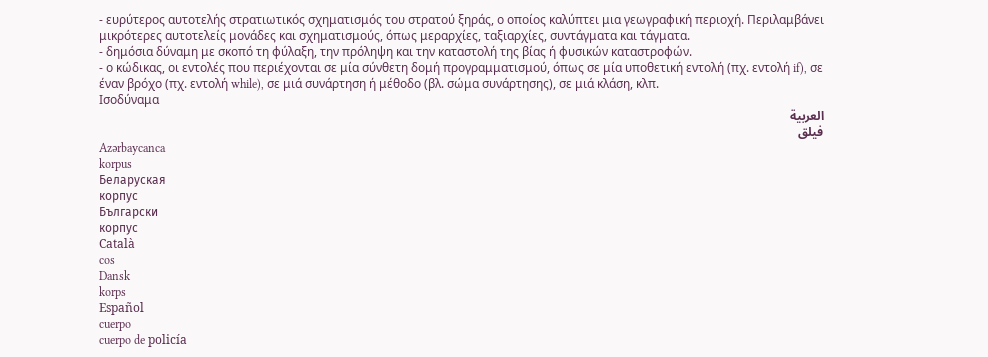- ευρύτερος αυτοτελής στρατιωτικός σχηματισμός του στρατού ξηράς, ο οποίος καλύπτει μια γεωγραφική περιοχή. Περιλαμβάνει μικρότερες αυτοτελείς μονάδες και σχηματισμούς, όπως μεραρχίες, ταξιαρχίες, συντάγματα και τάγματα.
- δημόσια δύναμη με σκοπό τη φύλαξη, την πρόληψη και την καταστολή της βίας ή φυσικών καταστροφών.
- ο κώδικας, οι εντολές που περιέχονται σε μία σύνθετη δομή προγραμματισμού, όπως σε μία υποθετική εντολή (πχ. εντολή if), σε έναν βρόχο (πχ. εντολή while), σε μιά συνάρτηση ή μέθοδο (βλ. σώμα συνάρτησης), σε μιά κλάση, κλπ.
Ισοδύναμα
العربية
فيلق
Azərbaycanca
korpus
Беларуская
корпус
Български
корпус
Català
cos
Dansk
korps
Español
cuerpo
cuerpo de policía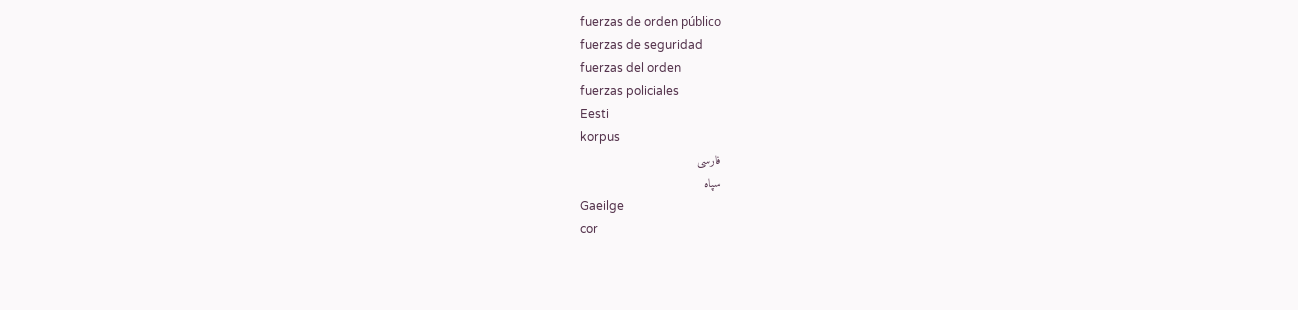fuerzas de orden público
fuerzas de seguridad
fuerzas del orden
fuerzas policiales
Eesti
korpus
فارسی
سپاه
Gaeilge
cor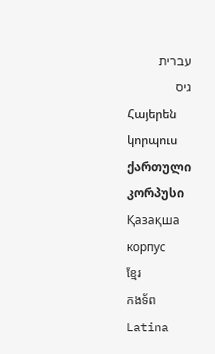עברית
גיס
Հայերեն
կորպուս
ქართული
კორპუსი
Қазақша
корпус
ខ្មែរ
កងទ័ព
Latina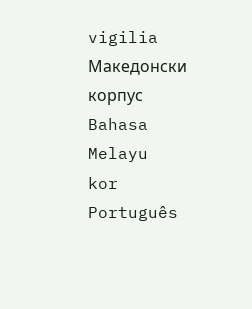vigilia
Македонски
корпус
Bahasa Melayu
kor
Português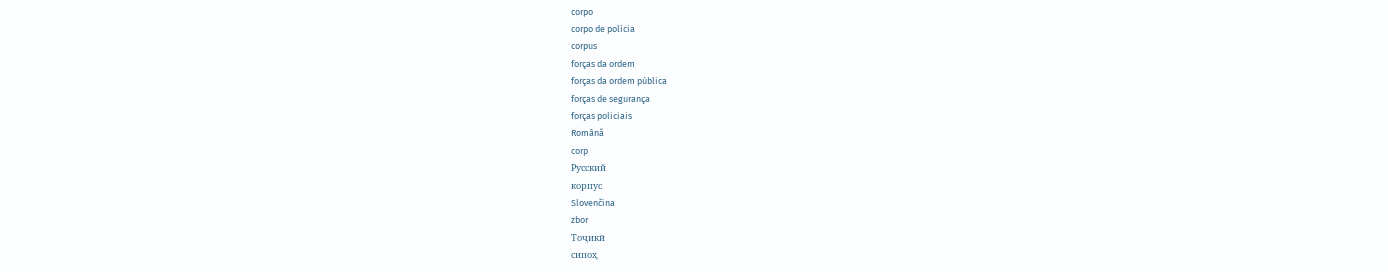corpo
corpo de polícia
corpus
forças da ordem
forças da ordem pública
forças de segurança
forças policiais
Română
corp
Русский
корпус
Slovenčina
zbor
Тоҷикӣ
сипоҳ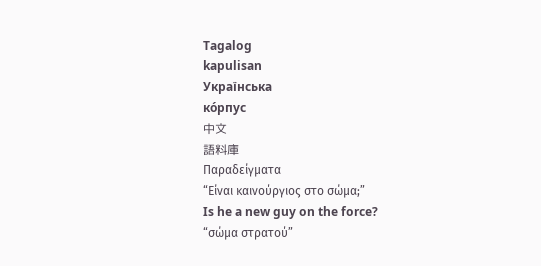Tagalog
kapulisan
Українська
ко́рпус
中文
語料庫
Παραδείγματα
“Είναι καινούργιος στο σώμα;”
Is he a new guy on the force?
“σώμα στρατού”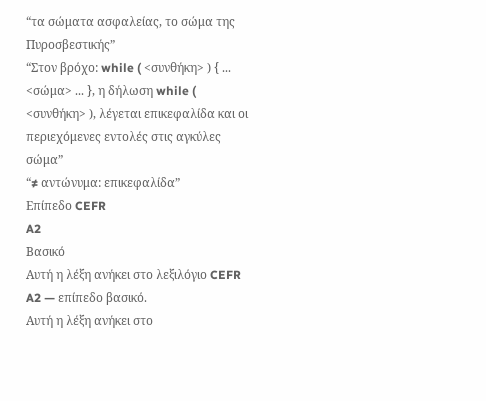“τα σώματα ασφαλείας, το σώμα της Πυροσβεστικής”
“Στον βρόχο: while ( <συνθήκη> ) { ... <σώμα> ... }, η δήλωση while ( <συνθήκη> ), λέγεται επικεφαλίδα και οι περιεχόμενες εντολές στις αγκύλες σώμα”
“≠ αντώνυμα: επικεφαλίδα”
Επίπεδο CEFR
A2
Βασικό
Αυτή η λέξη ανήκει στο λεξιλόγιο CEFR A2 — επίπεδο βασικό.
Αυτή η λέξη ανήκει στο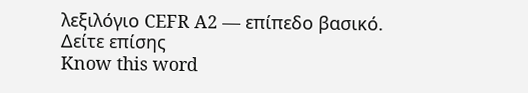λεξιλόγιο CEFR A2 — επίπεδο βασικό.
Δείτε επίσης
Know this word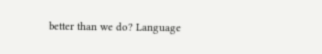better than we do? Language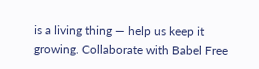is a living thing — help us keep it growing. Collaborate with Babel Free